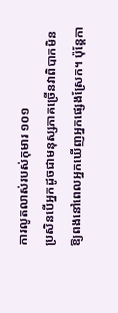ការលូតលាស់របស់កុមារ ១០១
ប្រសិនបើអ្នកដូចជាមនុស្សភាគច្រើនវាពិបាកមិនឱ្យពងនៅពេលអ្នកឃើញអ្នកផ្សេងស្រែក។ ប៉ុន្តែកា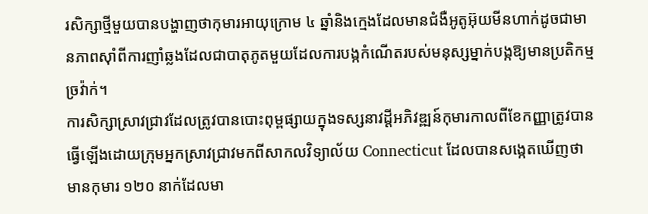រសិក្សាថ្មីមួយបានបង្ហាញថាកុមារអាយុក្រោម ៤ ឆ្នាំនិងក្មេងដែលមានជំងឺអូតូអ៊ុយមីនហាក់ដូចជាមានភាពស៊ាំពីការញាំឆ្លងដែលជាបាតុភូតមួយដែលការបង្កកំណើតរបស់មនុស្សម្នាក់បង្កឱ្យមានប្រតិកម្មច្រវ៉ាក់។
ការសិក្សាស្រាវជ្រាវដែលត្រូវបានបោះពុម្ពផ្សាយក្នុងទស្សនាវដ្តីអភិវឌ្ឍន៍កុមារកាលពីខែកញ្ញាត្រូវបានធ្វើឡើងដោយក្រុមអ្នកស្រាវជ្រាវមកពីសាកលវិទ្យាល័យ Connecticut ដែលបានសង្កេតឃើញថាមានកុមារ ១២០ នាក់ដែលមា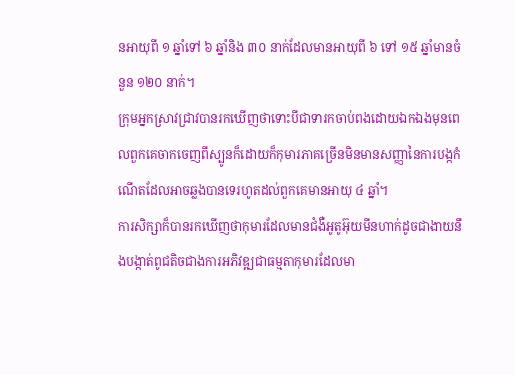នអាយុពី ១ ឆ្នាំទៅ ៦ ឆ្នាំនិង ៣០ នាក់ដែលមានអាយុពី ៦ ទៅ ១៥ ឆ្នាំមានចំនួន ១២០ នាក់។
ក្រុមអ្នកស្រាវជ្រាវបានរកឃើញថាទោះបីជាទារកចាប់ពងដោយឯកឯងមុនពេលពួកគេចាកចេញពីស្បូនក៏ដោយក៏កុមារភាគច្រើនមិនមានសញ្ញានៃការបង្កកំណើតដែលអាចឆ្លងបានទេរហូតដល់ពួកគេមានអាយុ ៤ ឆ្នាំ។
ការសិក្សាក៏បានរកឃើញថាកុមារដែលមានជំងឺអូតូអ៊ុយមីនហាក់ដូចជាងាយនឹងបង្កាត់ពូជតិចជាងការអភិវឌ្ឍជាធម្មតាកុមារដែលមា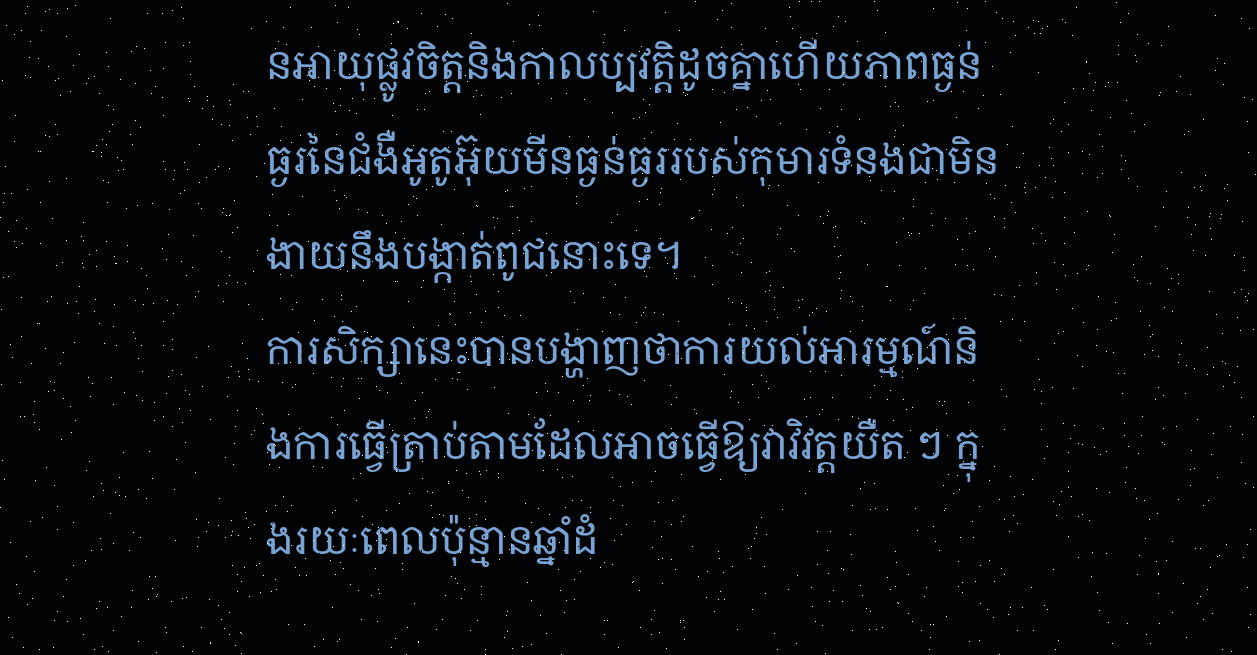នអាយុផ្លូវចិត្តនិងកាលប្បវត្តិដូចគ្នាហើយភាពធ្ងន់ធ្ងរនៃជំងឺអូតូអ៊ុយមីនធ្ងន់ធ្ងររបស់កុមារទំនងជាមិនងាយនឹងបង្កាត់ពូជនោះទេ។
ការសិក្សានេះបានបង្ហាញថាការយល់អារម្មណ៍និងការធ្វើត្រាប់តាមដែលអាចធ្វើឱ្យវាវិវត្តយឺត ៗ ក្នុងរយៈពេលប៉ុន្មានឆ្នាំដំ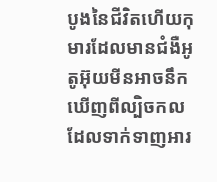បូងនៃជីវិតហើយកុមារដែលមានជំងឺអូតូអ៊ុយមីនអាចនឹកឃើញពីល្បិចកលដែលទាក់ទាញអារ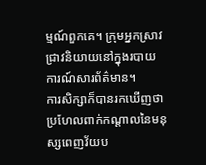ម្មណ៍ពួកគេ។ ក្រុមអ្នកស្រាវជ្រាវនិយាយនៅក្នុងរបាយការណ៍សារព័ត៌មាន។
ការសិក្សាក៏បានរកឃើញថាប្រហែលពាក់កណ្តាលនៃមនុស្សពេញវ័យប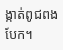ង្កាត់ពូជពងបែក។